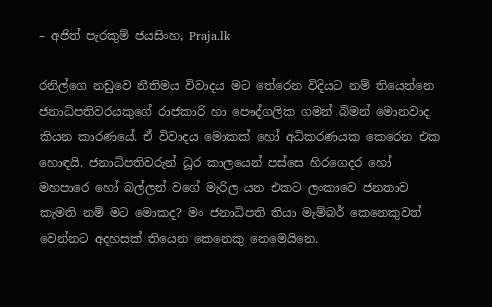– අජිත් පැරකුම් ජයසිංහ, Praja.lk

රනිල්ගෙ නඩුවෙ නීතිමය විවාදය මට තේරෙන විදියට නම් තියෙන්නෙ ජනාධිපතිවරයකුගේ රාජකාරි හා පෞද්ගලික ගමන් බිමන් මොනවාද කියන කාරණයේ. ඒ විවාදය මොකක් හෝ අධිකරණයක කෙරෙන එක හොඳයි. ජනාධිපතිවරුන් ධූර කාලයෙන් පස්සෙ හිරගෙදර හෝ මහපාරෙ හෝ බල්ලන් වගේ මැරිල යන එකට ලංකාවෙ ජනතාව කැමති නම් මට මොකද? මං ජනාධිපති තියා මැම්බර් කෙනෙකුවත් වෙන්නට අදහසක් තියෙන කෙනෙකු නෙමෙයිනෙ.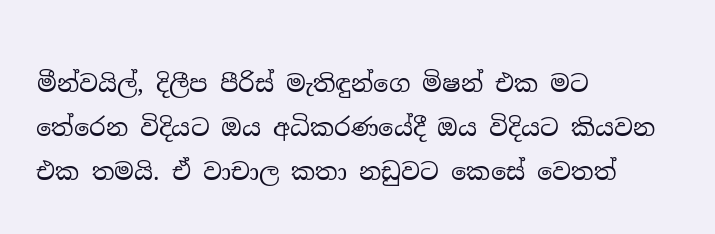මීන්වයිල්, දිලීප පීරිස් මැතිඳුන්ගෙ මිෂන් එක මට තේරෙන විදියට ඔය අධිකරණයේදී ඔය විදියට කියවන එක තමයි. ඒ වාචාල කතා නඩුවට කෙසේ වෙතත්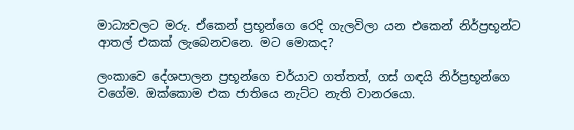මාධ්‍යවලට මරු. ඒකෙන් ප්‍රභූන්ගෙ රෙදි ගැලවිලා යන එකෙන් නිර්ප්‍රභූන්ට ආතල් එකක් ලැබෙනවනෙ. මට මොකද?

ලංකාවෙ දේශපාලන ප්‍රභූන්ගෙ චර්යාව ගත්තත්, ගස් ගඳයි නිර්ප්‍රභූන්ගෙ වගේම. ඔක්කොම එක ජාතියෙ නැට්ට නැති වානරයො.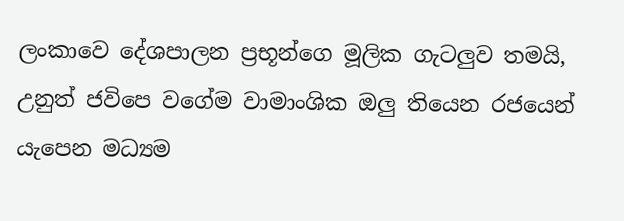ලංකාවෙ දේශපාලන ප්‍රභූන්ගෙ මූලික ගැටලුව තමයි, උනුත් ජවිපෙ වගේම වාමාංශික ඔලු තියෙන රජයෙන් යැපෙන මධ්‍යම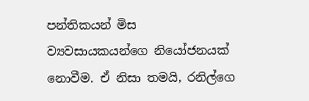පන්තිකයන් මිස ව්‍යවසායකයන්ගෙ නියෝජනයක් නොවීම. ඒ නිසා තමයි, රනිල්ගෙ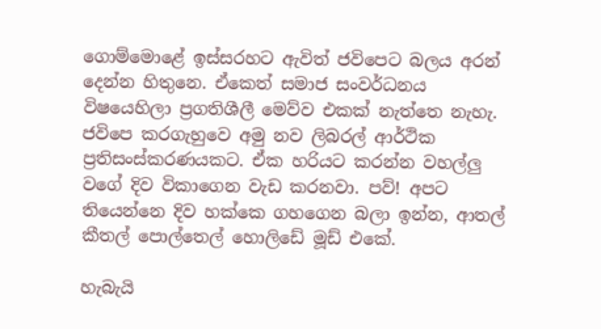ගොම්මොළේ ඉස්සරහට ඇවිත් ජවිපෙට බලය අරන් දෙන්න හිතුනෙ. ඒකෙත් සමාජ සංවර්ධනය විෂයෙහිලා ප්‍රගතිශීලී මෙව්ව එකක් නැත්තෙ නැහැ. ජවිපෙ කරගැහුවෙ අමු නව ලිබරල් ආර්ථික ප්‍රතිසංස්කරණයකට. ඒක හරියට කරන්න වහල්ලු වගේ දිව විකාගෙන වැඩ කරනවා. පව්! අපට තියෙන්නෙ දිව හක්කෙ ගහගෙන බලා ඉන්න, ආතල් කීතල් පොල්තෙල් හොලිඩේ මූඩ් එකේ.

හැබැයි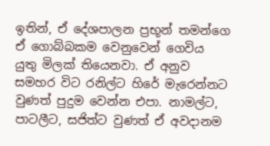ඉතින්, ඒ දේශපාලන ප්‍රභූන් තමන්ගෙ ඒ ගොබ්බකම වෙනුවෙන් ගෙවිය යුතු මිලක් තියෙනවා. ඒ අනුව සමහර විට රනිල්ට හිරේ මැරෙන්නට වුණත් පුදුම වෙන්න එපා. නාමල්ට, පාටලීට, සජිත්ට වුණත් ඒ අවදානම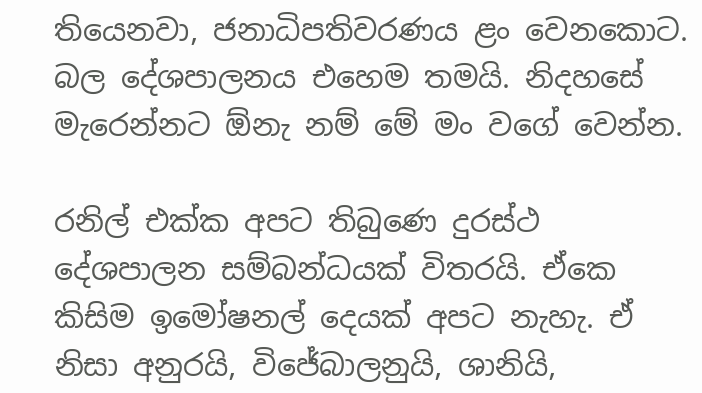තියෙනවා, ජනාධිපතිවරණය ළං වෙනකොට. බල දේශපාලනය එහෙම තමයි. නිදහසේ මැරෙන්නට ඕනැ නම් මේ මං වගේ වෙන්න.

රනිල් එක්ක අපට තිබුණෙ දුරස්ථ දේශපාලන සම්බන්ධයක් විතරයි. ඒකෙ කිසිම ඉමෝෂනල් දෙයක් අපට නැහැ. ඒ නිසා අනුරයි, විජේබාලනුයි, ශානියි,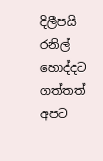දිලීපයි රනිල් හොද්දට ගත්තත් අපට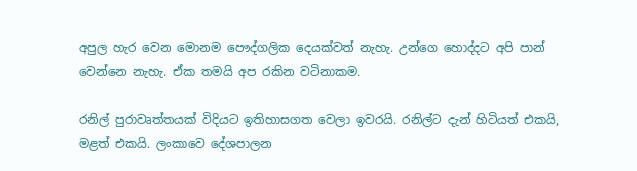අපුල හැර වෙන මොනම පෞද්ගලික දෙයක්වත් නැහැ. උන්ගෙ හොද්දට අපි පාන් වෙන්නෙ නැහැ. ඒක තමයි අප රකින වටිනාකම.

රනිල් පුරාවෘත්තයක් විදියට ඉතිහාසගත වෙලා ඉවරයි. රනිල්ට දැන් හිටියත් එකයි, මළත් එකයි. ලංකාවෙ දේශපාලන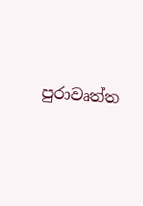පුරාවෘත්ත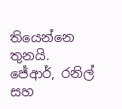තියෙන්නෙ තුනයි. ජේආර්, රනිල් සහ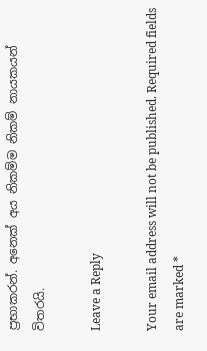ප්‍රභාකරන්. අනෙක් අය නිකම්ම නිකම් නායකයන් විතරයි.

Leave a Reply

Your email address will not be published. Required fields are marked *